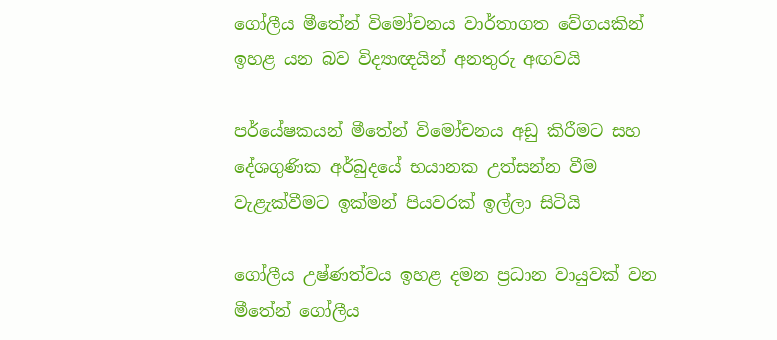ගෝලීය මීතේන් විමෝචනය වාර්තාගත වේගයකින් ඉහළ යන බව විද්‍යාඥයින් අනතුරු අඟවයි

පර්යේෂකයන් මීතේන් විමෝචනය අඩු කිරීමට සහ දේශගුණික අර්බුදයේ භයානක උත්සන්න වීම වැළැක්වීමට ඉක්මන් පියවරක් ඉල්ලා සිටියි

ගෝලීය උෂ්ණත්වය ඉහළ දමන ප්‍රධාන වායුවක් වන මීතේන් ගෝලීය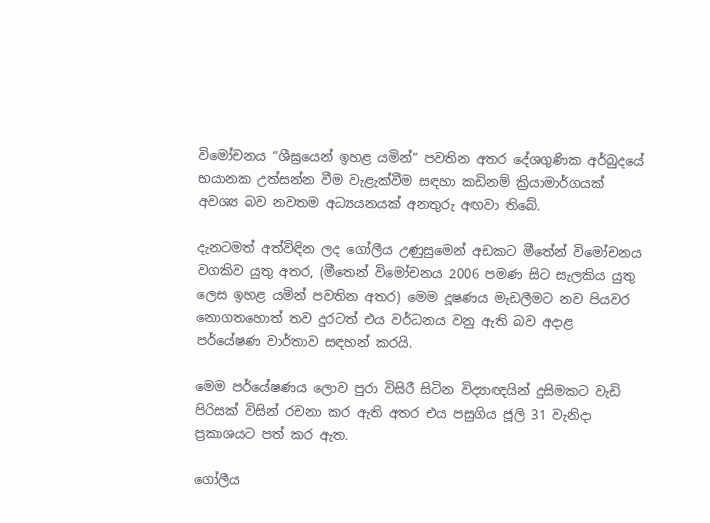විමෝචනය “ශීඝ්‍රයෙන් ඉහළ යමින්” පවතින අතර දේශගුණික අර්බුදයේ භයානක උත්සන්න වීම වැළැක්වීම සඳහා කඩිනම් ක්‍රියාමාර්ගයක් අවශ්‍ය බව නවතම අධ්‍යයනයක් අනතුරු අඟවා තිබේ.

දැනටමත් අත්විඳින ලද ගෝලීය උණුසුමෙන් අඩකට මීතේන් විමෝචනය වගකිව යුතු අතර, (මීතෙන් විමෝචනය 2006 පමණ සිට සැලකිය යුතු ලෙස ඉහළ යමින් පවතින අතර) මෙම දූෂණය මැඩලීමට නව පියවර නොගතහොත් තව දුරටත් එය වර්ධනය වනු ඇති බව අදාළ පර්යේෂණ වාර්තාව සඳහන් කරයි.

මෙම පර්යේෂණය ලොව පුරා විසිරී සිටින විද්‍යාඥයින් දුසිමකට වැඩි පිරිසක් විසින් රචනා කර ඇති අතර එය පසුගිය ජූලි 31 වැනිදා ප්‍රකාශයට පත් කර ඇත.

ගෝලීය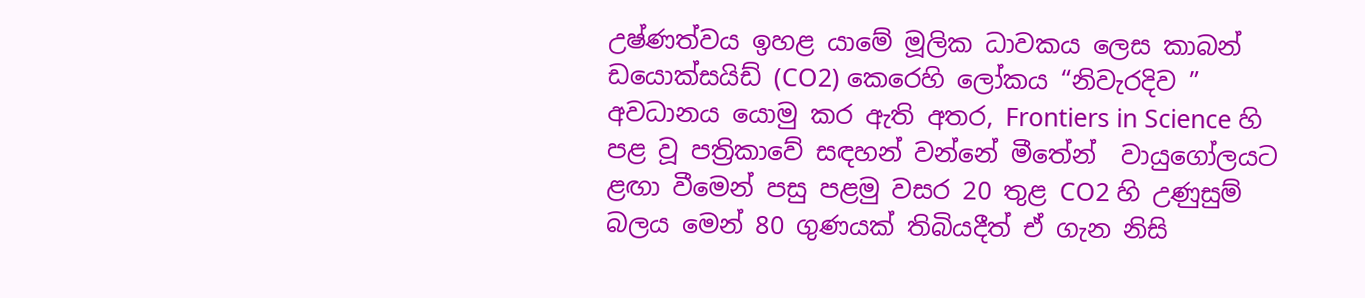උෂ්ණත්වය ඉහළ යාමේ මූලික ධාවකය ලෙස කාබන් ඩයොක්සයිඩ් (CO2) කෙරෙහි ලෝකය “නිවැරදිව ” අවධානය යොමු කර ඇති අතර, Frontiers in Science හි පළ වූ පත්‍රිකාවේ සඳහන් වන්නේ මීතේන්  වායුගෝලයට ළඟා වීමෙන් පසු පළමු වසර 20 තුළ CO2 හි උණුසුම් බලය මෙන් 80 ගුණයක් තිබියදීත් ඒ ගැන නිසි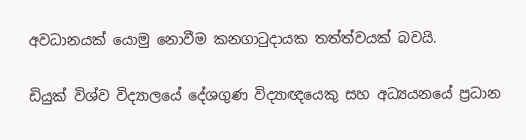අවධානයක් යොමු නොවීම කනගාටුදායක තත්ත්වයක් බවයි.

ඩියුක් විශ්ව විද්‍යාලයේ දේශගුණ විද්‍යාඥයෙකු සහ අධ්‍යයනයේ ප්‍රධාන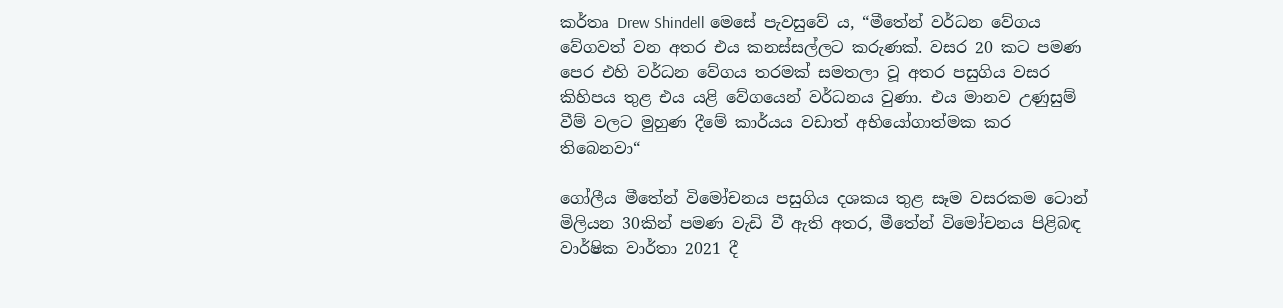කර්තෘ Drew Shindell මෙසේ පැවසුවේ ය, “මීතේන් වර්ධන වේගය වේගවත් වන අතර එය කනස්සල්ලට කරුණක්. වසර 20 කට පමණ පෙර එහි වර්ධන වේගය තරමක් සමතලා වූ අතර පසුගිය වසර කිහිපය තුළ එය යළි වේගයෙන් වර්ධනය වුණා. එය මානව උණුසුම් වීම් වලට මුහුණ දීමේ කාර්යය වඩාත් අභියෝගාත්මක කර තිබෙනවා“

ගෝලීය මීතේන් විමෝචනය පසුගිය දශකය තුළ සෑම වසරකම ටොන් මිලියන 30කින් පමණ වැඩි වී ඇති අතර, මීතේන් විමෝචනය පිළිබඳ වාර්ෂික වාර්තා 2021 දී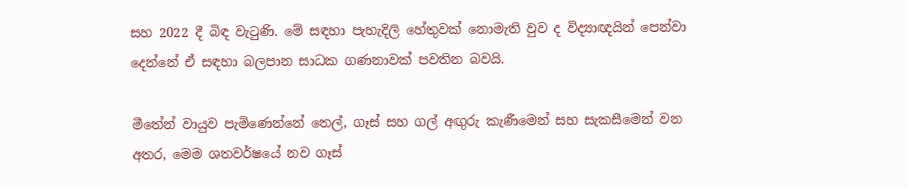සහ 2022 දී බිඳ වැටුණි. මේ සඳහා පැහැදිලි හේතුවක් නොමැති වුව ද විද්‍යාඥයින් පෙන්වා දෙන්නේ ඒ සඳහා බලපාන සාධක ගණනාවක් පවතින බවයි.

මීතේන් වායුව පැමිණෙන්නේ තෙල්, ගෑස් සහ ගල් අඟුරු කැණීමෙන් සහ සැකසීමෙන් වන අතර, මෙම ශතවර්ෂයේ නව ගෑස්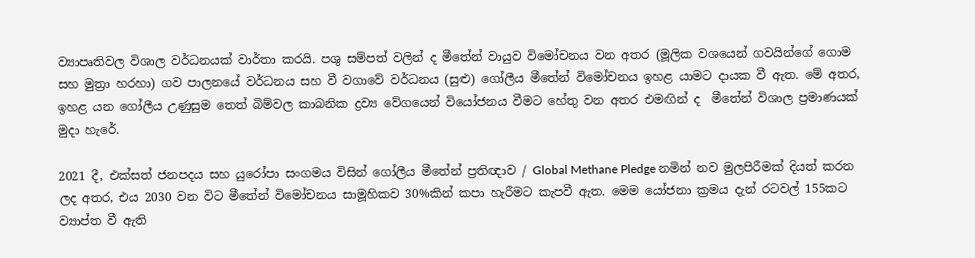ව්‍යාපෘතිවල විශාල වර්ධනයක් වාර්තා කරයි. පශු සම්පත් වලින් ද මීතේන් වායුව විමෝචනය වන අතර (මූලික වශයෙන් ගවයින්ගේ ගොම සහ මුත්‍රා හරහා) ගව පාලනයේ වර්ධනය සහ වී වගාවේ වර්ධනය (සුළු) ගෝලීය මීතේන් විමෝචනය ඉහළ යාමට දායක වී ඇත. මේ අතර, ඉහළ යන ගෝලීය උණුසුම තෙත් බිම්වල කාබනික ද්‍රව්‍ය වේගයෙන් වියෝජනය වීමට හේතු වන අතර එමඟින් ද  මීතේන් විශාල ප්‍රමාණයක් මුදා හැරේ.

2021 දී, එක්සත් ජනපදය සහ යුරෝපා සංගමය විසින් ගෝලීය මීතේන් ප්‍රතිඥාව / Global Methane Pledge නමින් නව මුලපිරීමක් දියත් කරන ලද අතර, එය 2030 වන විට මීතේන් විමෝචනය සාමූහිකව 30%කින් කපා හැරීමට කැපවී ඇත. මෙම යෝජනා ක්‍රමය දැන් රටවල් 155කට ව්‍යාප්ත වී ඇති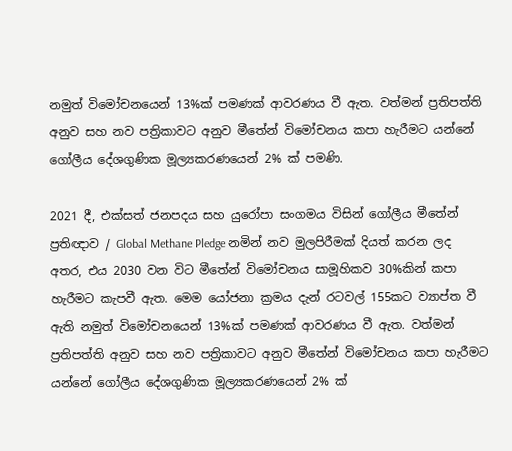නමුත් විමෝචනයෙන් 13%ක් පමණක් ආවරණය වී ඇත. වත්මන් ප්‍රතිපත්ති අනුව සහ නව පත්‍රිකාවට අනුව මීතේන් විමෝචනය කපා හැරීමට යන්නේ ගෝලීය දේශගුණික මූල්‍යකරණයෙන් 2% ක් පමණි.

2021 දී, එක්සත් ජනපදය සහ යුරෝපා සංගමය විසින් ගෝලීය මීතේන් ප්‍රතිඥාව / Global Methane Pledge නමින් නව මුලපිරීමක් දියත් කරන ලද අතර, එය 2030 වන විට මීතේන් විමෝචනය සාමූහිකව 30%කින් කපා හැරීමට කැපවී ඇත. මෙම යෝජනා ක්‍රමය දැන් රටවල් 155කට ව්‍යාප්ත වී ඇති නමුත් විමෝචනයෙන් 13%ක් පමණක් ආවරණය වී ඇත. වත්මන් ප්‍රතිපත්ති අනුව සහ නව පත්‍රිකාවට අනුව මීතේන් විමෝචනය කපා හැරීමට යන්නේ ගෝලීය දේශගුණික මූල්‍යකරණයෙන් 2% ක්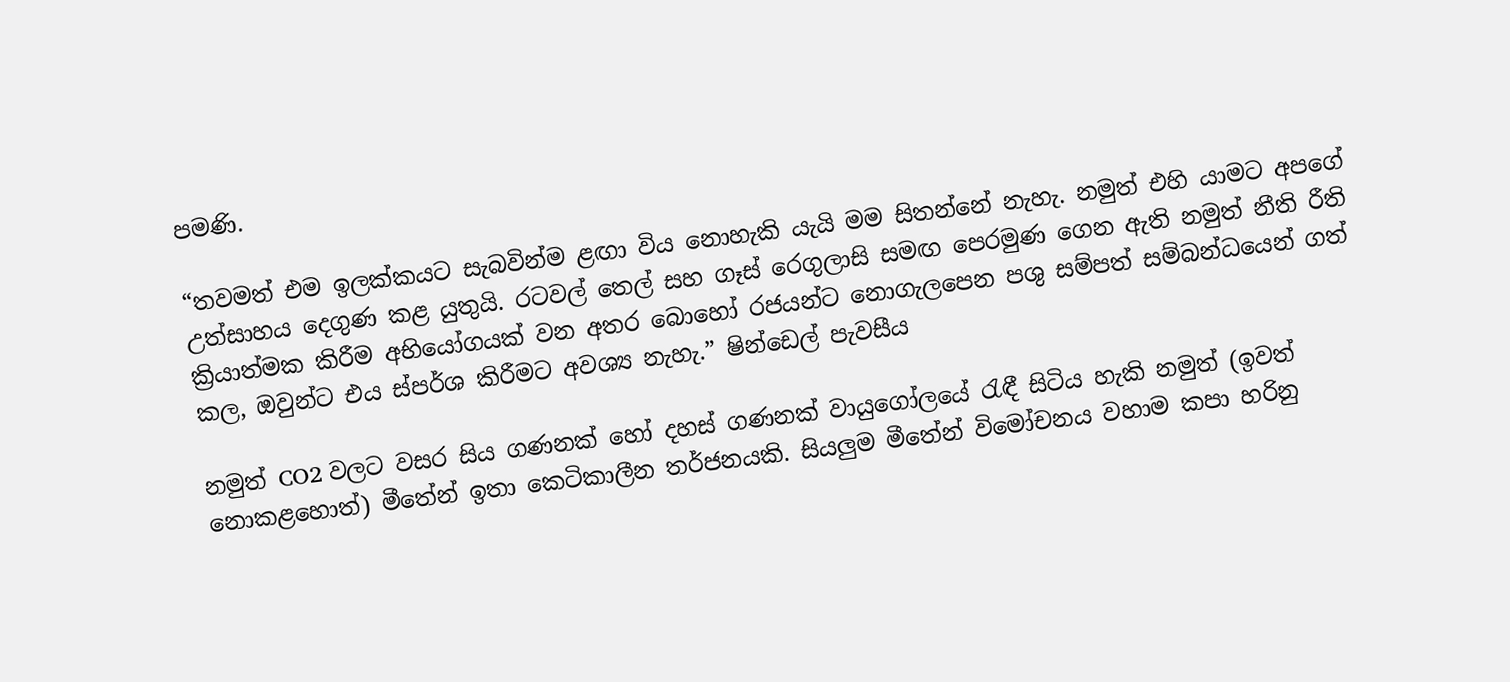පමණි.

“තවමත් එම ඉලක්කයට සැබවින්ම ළඟා විය නොහැකි යැයි මම සිතන්නේ නැහැ. නමුත් එහි යාමට අපගේ උත්සාහය දෙගුණ කළ යුතුයි. රටවල් තෙල් සහ ගෑස් රෙගුලාසි සමඟ පෙරමුණ ගෙන ඇති නමුත් නීති රීති ක්‍රියාත්මක කිරීම අභියෝගයක් වන අතර බොහෝ රජයන්ට නොගැලපෙන පශු සම්පත් සම්බන්ධයෙන් ගත් කල, ඔවුන්ට එය ස්පර්ශ කිරීමට අවශ්‍ය නැහැ.” ෂින්ඩෙල් පැවසීය

නමුත් CO2 වලට වසර සිය ගණනක් හෝ දහස් ගණනක් වායුගෝලයේ රැඳී සිටිය හැකි නමුත් (ඉවත් නොකළහොත්) මීතේන් ඉතා කෙටිකාලීන තර්ජනයකි. සියලුම මීතේන් විමෝචනය වහාම කපා හරිනු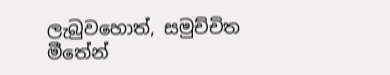ලැබුවහොත්, සමුච්චිත මීතේන්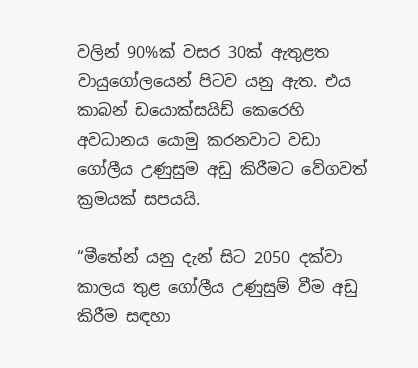වලින් 90%ක් වසර 30ක් ඇතුළත වායුගෝලයෙන් පිටව යනු ඇත. එය කාබන් ඩයොක්සයිඩ් කෙරෙහි අවධානය යොමු කරනවාට වඩා ගෝලීය උණුසුම අඩු කිරීමට වේගවත් ක්‍රමයක් සපයයි.

“මීතේන් යනු දැන් සිට 2050 දක්වා කාලය තුළ ගෝලීය උණුසුම් වීම අඩු කිරීම සඳහා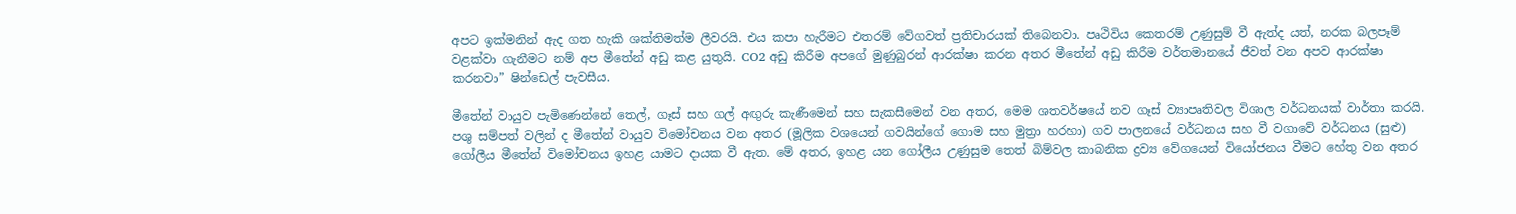අපට ඉක්මනින් ඇද ගත හැකි ශක්තිමත්ම ලීවරයි. එය කපා හැරීමට එතරම් වේගවත් ප්‍රතිචාරයක් තිබෙනවා. පෘථිවිය කෙතරම් උණුසුම් වී ඇත්ද යත්, නරක බලපෑම් වළක්වා ගැනීමට නම් අප මීතේන් අඩු කළ යුතුයි. CO2 අඩු කිරීම අපගේ මුණුබුරන් ආරක්ෂා කරන අතර මීතේන් අඩු කිරීම වර්තමානයේ ජීවත් වන අපව ආරක්ෂා කරනවා” ෂින්ඩෙල් පැවසීය.

මීතේන් වායුව පැමිණෙන්නේ තෙල්, ගෑස් සහ ගල් අඟුරු කැණීමෙන් සහ සැකසීමෙන් වන අතර, මෙම ශතවර්ෂයේ නව ගෑස් ව්‍යාපෘතිවල විශාල වර්ධනයක් වාර්තා කරයි. පශු සම්පත් වලින් ද මීතේන් වායුව විමෝචනය වන අතර (මූලික වශයෙන් ගවයින්ගේ ගොම සහ මුත්‍රා හරහා) ගව පාලනයේ වර්ධනය සහ වී වගාවේ වර්ධනය (සුළු) ගෝලීය මීතේන් විමෝචනය ඉහළ යාමට දායක වී ඇත. මේ අතර, ඉහළ යන ගෝලීය උණුසුම තෙත් බිම්වල කාබනික ද්‍රව්‍ය වේගයෙන් වියෝජනය වීමට හේතු වන අතර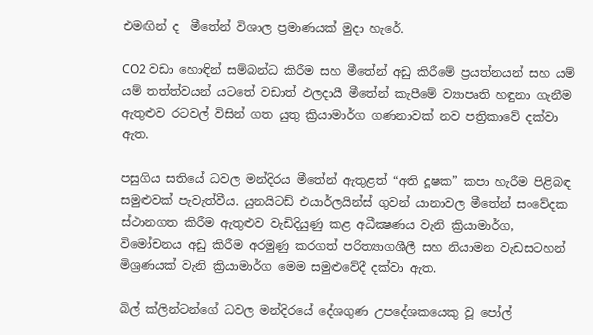එමඟින් ද  මීතේන් විශාල ප්‍රමාණයක් මුදා හැරේ.

CO2 වඩා හොඳින් සම්බන්ධ කිරීම සහ මීතේන් අඩු කිරීමේ ප්‍රයත්නයන් සහ යම් යම් තත්ත්වයන් යටතේ වඩාත් ඵලදායී මීතේන් කැපීමේ ව්‍යාපෘති හඳුනා ගැනීම ඇතුළුව රටවල් විසින් ගත යුතු ක්‍රියාමාර්ග ගණනාවක් නව පත්‍රිකාවේ දක්වා ඇත.

පසුගිය සතියේ ධවල මන්දිරය මීතේන් ඇතුළත් “අති දූෂක” කපා හැරීම පිළිබඳ සමුළුවක් පැවැත්වීය. යුනයිටඩ් එයාර්ලයින්ස් ගුවන් යානාවල මීතේන් සංවේදක ස්ථානගත කිරීම ඇතුළුව වැඩිදියුණු කළ අධීක්‍ෂණය වැනි ක්‍රියාමාර්ග, විමෝචනය අඩු කිරීම අරමුණු කරගත් පරිත්‍යාගශීලී සහ නියාමන වැඩසටහන් මිශ්‍රණයක් වැනි ක්‍රියාමාර්ග මෙම සමුළුවේදී දක්වා ඇත.

බිල් ක්ලින්ටන්ගේ ධවල මන්දිරයේ දේශගුණ උපදේශකයෙකු වූ පෝල්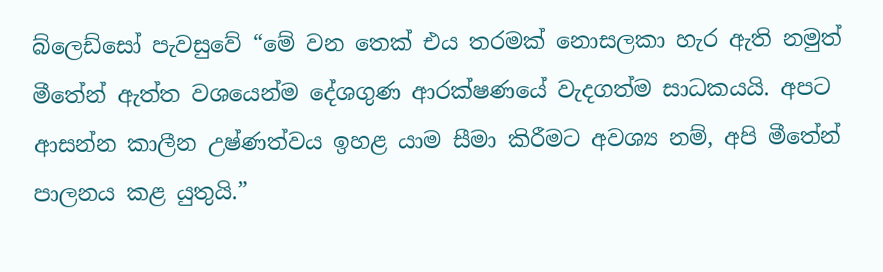බ්ලෙඩ්සෝ පැවසුවේ “මේ වන තෙක් එය තරමක් නොසලකා හැර ඇති නමුත් මීතේන් ඇත්ත වශයෙන්ම දේශගුණ ආරක්ෂණයේ වැදගත්ම සාධකයයි. අපට ආසන්න කාලීන උෂ්ණත්වය ඉහළ යාම සීමා කිරීමට අවශ්‍ය නම්, අපි මීතේන් පාලනය කළ යුතුයි.”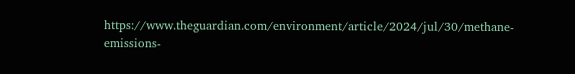https://www.theguardian.com/environment/article/2024/jul/30/methane-emissions-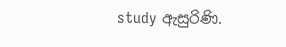study ඇසුරිණි.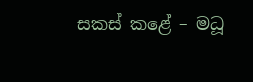සකස් කළේ – මධූ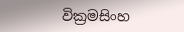වික්‍රමසිංහ